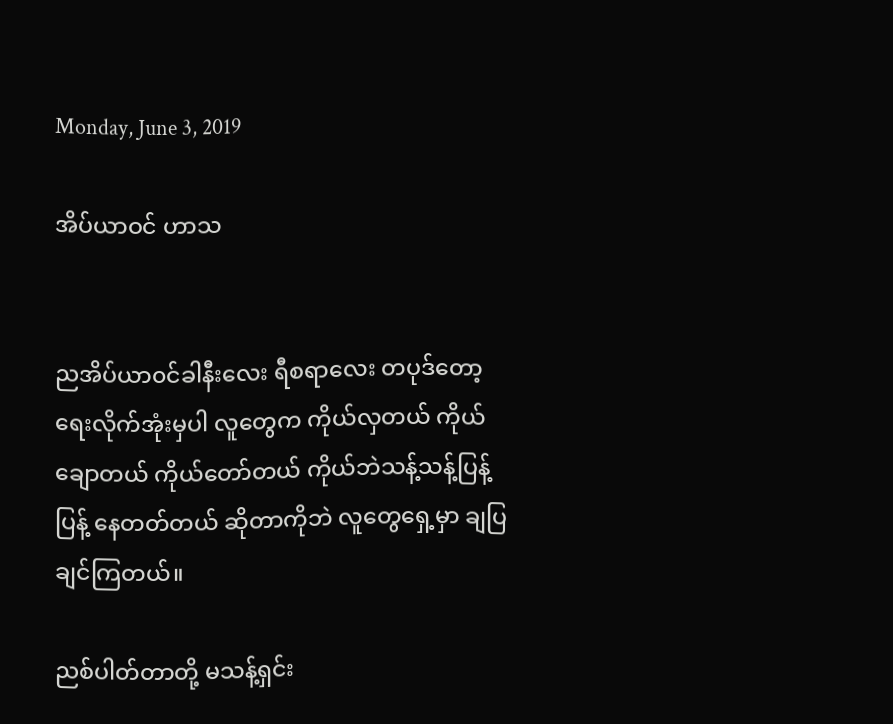Monday, June 3, 2019

အိပ်ယာဝင် ဟာသ


ညအိပ်ယာ၀င်ခါနီးလေး ရီစရာလေး တပုဒ်တော့ ရေးလိုက်အုံးမှပါ လူတွေက ကိုယ်လှတယ် ကိုယ်ချောတယ် ကိုယ်တော်တယ် ကိုယ်ဘဲသန့်သန့်ပြန့်ပြန့် နေတတ်တယ် ဆိုတာကိုဘဲ လူတွေရှေ့မှာ ချပြချင်ကြတယ်။

ညစ်ပါတ်တာတို့ မသန့်ရှင်း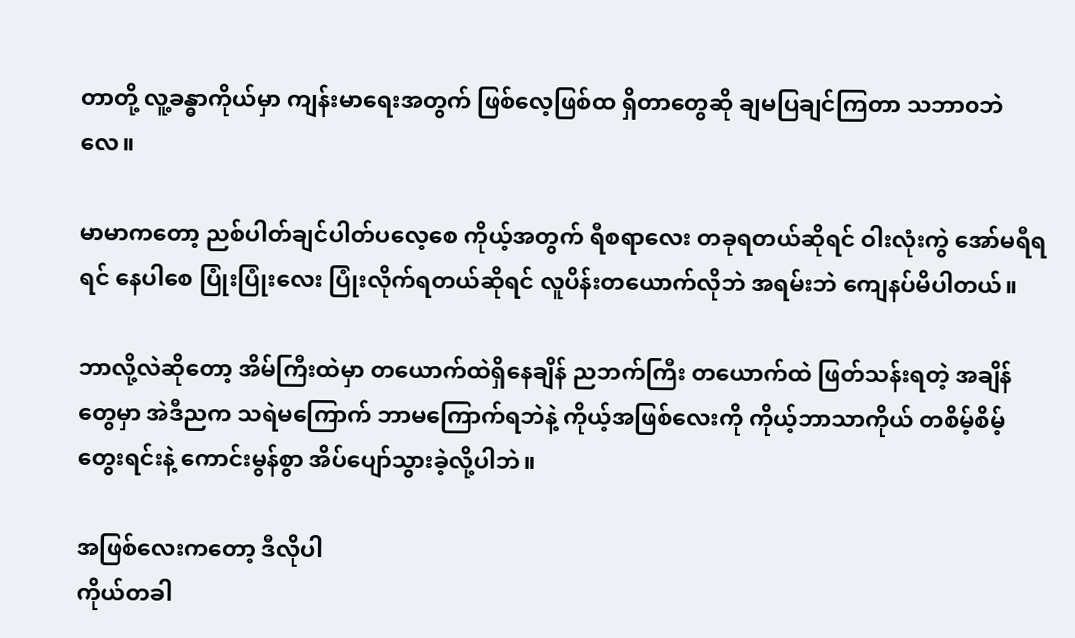တာတို့ လူ့ခန္ဓာကိုယ်မှာ ကျန်းမာရေးအတွက် ဖြစ်လေ့ဖြစ်ထ ရှိတာတွေဆို ချမပြချင်ကြတာ သဘာ၀ဘဲလေ။

မာမာကတော့ ညစ်ပါတ်ချင်ပါတ်ပလေ့စေ ကိုယ့်အတွက် ရီစရာလေး တခုရတယ်ဆိုရင် ဝါးလုံးကွဲ အော်မရီရရင် နေပါစေ ပြုံးပြုံးလေး ပြုံးလိုက်ရတယ်ဆိုရင် လူပိန်းတယောက်လိုဘဲ အရမ်းဘဲ ကျေနပ်မိပါတယ်။

ဘာလို့လဲဆိုတော့ အိမ်ကြီးထဲမှာ တယောက်ထဲရှိနေချိန် ညဘက်ကြီး တယောက်ထဲ ဖြတ်သန်းရတဲ့ အချိန်တွေမှာ အဲဒီညက သရဲမကြောက် ဘာမကြောက်ရဘဲနဲ့ ကိုယ့်အဖြစ်လေးကို ကိုယ့်ဘာသာကိုယ် တစိမ့်စိမ့်တွေးရင်းနဲ့ ကောင်းမွန်စွာ အိပ်ပျော်သွားခဲ့လို့ပါဘဲ။

အဖြစ်လေးကတော့ ဒီလိုပါ
ကိုယ်တခါ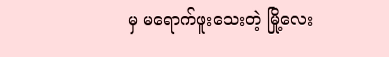မှ မရောက်ဖူးသေးတဲ့ မြို့လေး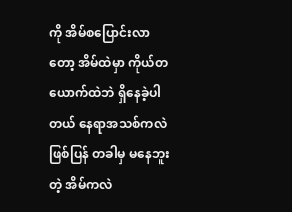ကို အိမ်စပြောင်းလာတော့ အိမ်ထဲမှာ ကိုယ်တယောက်ထဲဘဲ ရှိနေခဲ့ပါတယ် နေရာအသစ်ကလဲဖြစ်ပြန် တခါမှ မနေဘူးတဲ့ အိမ်ကလဲ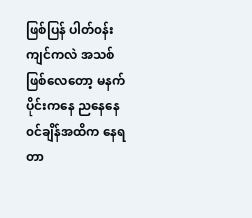ဖြစ်ပြန် ပါတ်၀န်းကျင်ကလဲ အသစ်ဖြစ်လေတော့ မနက်ပိုင်းကနေ ညနေနေ၀င်ချိန်အထိက နေရတာ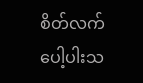စိတ်လက်ပေါ့ပါးသ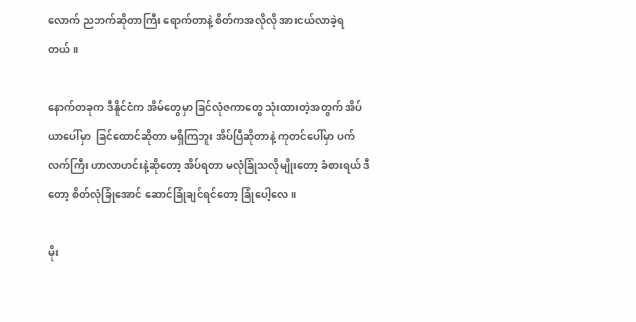လောက် ညဘက်ဆိုတာကြီး ရောက်တာနဲ့ စိတ်ကအလိုလို အားငယ်လာခဲ့ရတယ်။

နောက်တခုက ဒီနိူင်ငံက အိမ်တွေမှာ ခြင်လုံဇကာတွေ သုံးထားတဲ့အတွက် အိပ်ယာပေါ်မှာ  ခြင်ထောင်ဆိုတာ မရှိကြဘူး အိပ်ပြီဆိုတာနဲ့ ကုတင်ပေါ်မှာ ပက်လက်ကြီး ဟာလာဟင်းနဲ့ဆိုတော့ အိပ်ရတာ မလုံခြုံသလိုမျိုးတော့ ခံစားရယ် ဒီတော့ စိတ်လုံခြုံအောင် ဆောင်ခြုံချင်ရင်တော့ ခြုံပေါ့လေ။

မိုး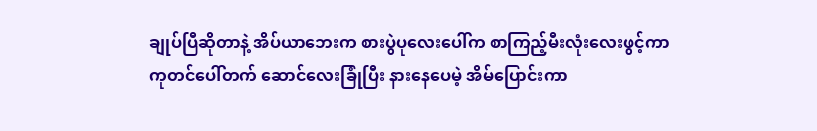ချုပ်ပြီဆိုတာနဲ့ အိပ်ယာဘေးက စားပွဲပုလေးပေါ်က စာကြည့်မီးလုံးလေးဖွင့်ကာ ကုတင်ပေါ်တက် ဆောင်လေးခြုံပြီး နားနေပေမဲ့ အိမ်ပြောင်းကာ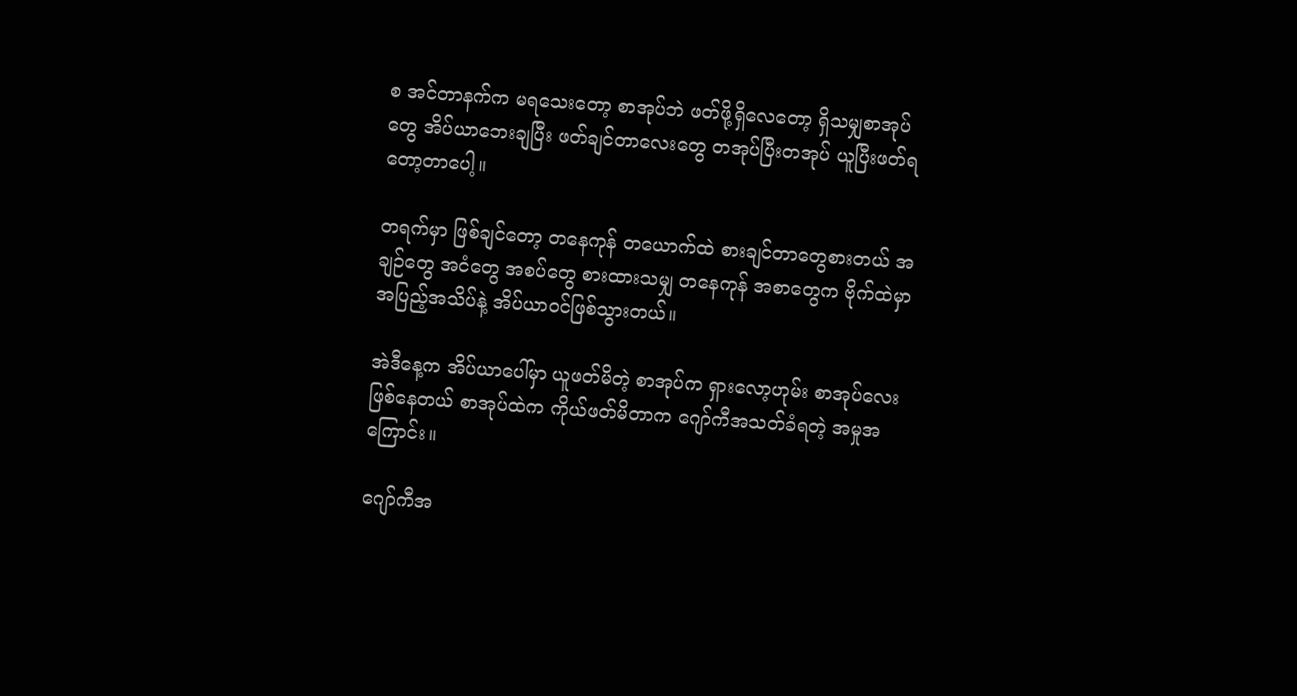စ အင်တာနက်က မရသေးတော့ စာအုပ်ဘဲ ဖတ်ဖို့ရှိလေတော့ ရှိသမျှစာအုပ်တွေ အိပ်ယာဘေးချပြီး ဖတ်ချင်တာလေးတွေ တအုပ်ပြီးတအုပ် ယူပြီးဖတ်ရတော့တာပေါ့။

တရက်မှာ ဖြစ်ချင်တော့ တနေကုန် တယောက်ထဲ စားချင်တာတွေစားတယ် အချဉ်တွေ အငံတွေ အစပ်တွေ စားထားသမျှ တနေကုန် အစာတွေက ဗိုက်ထဲမှာ အပြည့်အသိပ်နဲ့ အိပ်ယာဝင်ဖြစ်သွားတယ်။

အဲဒီနေ့က အိပ်ယာပေါ်မှာ ယူဖတ်မိတဲ့ စာအုပ်က ရှားလော့ဟုမ်း စာအုပ်လေး ဖြစ်နေတယ် စာအုပ်ထဲက ကိုယ်ဖတ်မိတာက ဂျော်ကီအသတ်ခံရတဲ့ အမှုအကြောင်း။

ဂျော်ကီအ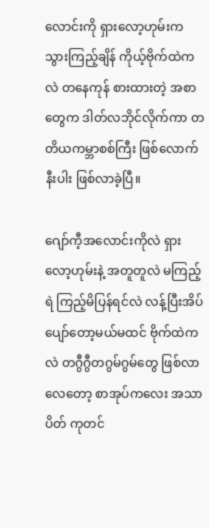လောင်းကို ရှားလော့ဟုမ်းက သွားကြည့်ချိန် ကိုယ့်ဗိုက်ထဲကလဲ တနေကုန် စားထားတဲ့ အစာတွေက ဒါတ်လဘိုင်လိုက်ကာ တတိယကမ္ဘာစစ်ကြီး ဖြစ်လောက်နီးပါး ဖြစ်လာခဲ့ပြီ။

ဂျော်ကီ့အလောင်းကိုလဲ ရှားလော့ဟုမ်းနဲ့ အတူတူလဲ မကြည့်ရဲ ကြည့်မိပြန်ရင်လဲ လန့်ပြီးအိပ်ပျော်တော့မယ်မထင် ဗိုက်ထဲကလဲ တဂွီဂွီတဂွမ်ဂွမ်တွေ ဖြစ်လာလေတော့ စာအုပ်ကလေး အသာပိတ် ကုတင်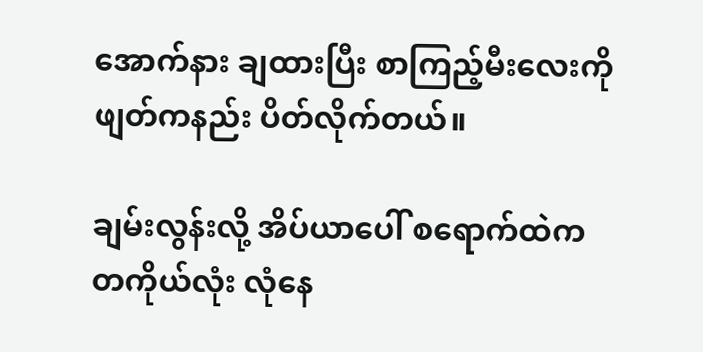အောက်နား ချထားပြီး စာကြည့်မီးလေးကို ဖျတ်ကနည်း ပိတ်လိုက်တယ်။

ချမ်းလွန်းလို့ အိပ်ယာပေါ် စရောက်ထဲက တကိုယ်လုံး လုံနေ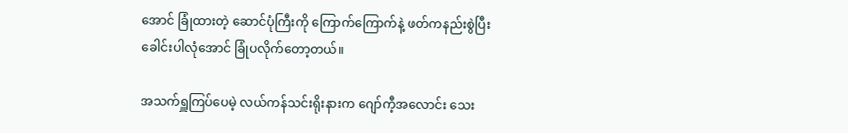အောင် ခြုံထားတဲ့ ဆောင်ပုံကြီးကို ကြောက်ကြောက်နဲ့ ဖတ်ကနည်းစွဲပြီး ခေါင်းပါလုံအောင် ခြုံပလိုက်တော့တယ်။

အသက်ရှူကြပ်ပေမဲ့ လယ်ကန်သင်းရိုးနားက ဂျော်ကီ့အလောင်း သေး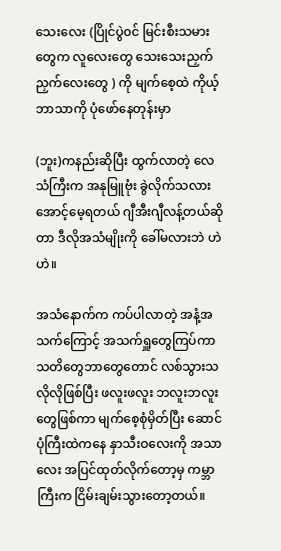သေးလေး (ပြိုင်ပွဲ၀င် မြင်းစီးသမားတွေက လူလေးတွေ သေးသေးညှက်ညှက်လေးတွေ ) ကို မျက်စေ့ထဲ ကိုယ့်ဘာသာကို ပုံဖော်နေတုန်းမှာ

(ဘူး)ကနည်းဆိုပြီး ထွက်လာတဲ့ လေသံကြီးက အနုမြူဗုံး ခွဲလိုက်သလား အောင့်မေ့ရတယ် ဂျီအီးဂျီလန့်တယ်ဆိုတာ ဒီလိုအသံမျိုးကို ခေါ်မလားဘဲ ဟဲ ဟဲ။

အသံနောက်က ကပ်ပါလာတဲ့ အနံ့အသက်ကြောင့် အသက်ရှူတွေကြပ်ကာ သတိတွေဘာတွေတောင် လစ်သွားသလိုလိုဖြစ်ပြီး ဖလူးဖလူး ဘလူးဘလူးတွေဖြစ်ကာ မျက်စေ့စုံမှိတ်ပြီး ဆောင်ပုံကြီးထဲကနေ နှာသီးဝလေးကို အသာလေး အပြင်ထုတ်လိုက်တော့မှ ကမ္ဘာကြီးက ငြိမ်းချမ်းသွားတော့တယ်။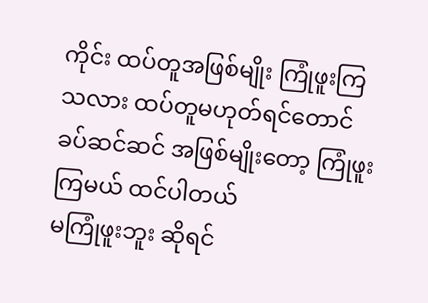ကိုင်း ထပ်တူအဖြစ်မျိုး ကြုံဖူးကြသလား ထပ်တူမဟုတ်ရင်တောင် ခပ်ဆင်ဆင် အဖြစ်မျိုးတော့ ကြုံဖူးကြမယ် ထင်ပါတယ်
မကြုံဖူးဘူး ဆိုရင်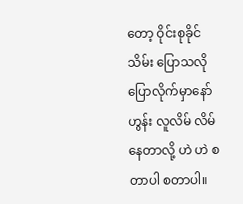တော့ ဝိုင်းစုခိုင်သိမ်း ပြောသလို ပြောလိုက်မှာနော် ဟွန်း လူလိမ် လိမ်နေတာလို့ ဟဲ ဟဲ စတာပါ စတာပါ။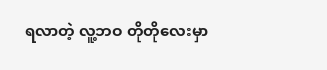ရလာတဲ့ လူ့ဘဝ တိုတိုလေးမှာ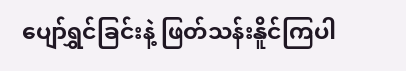ပျော်ရွှင်ခြင်းနဲ့ ဖြတ်သန်းနိူင်ကြပါ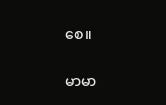စေ။

မာမာ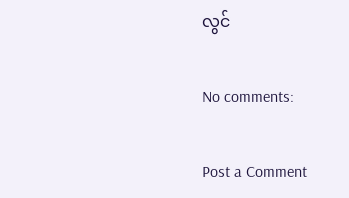လွင်

No comments:

Post a Comment